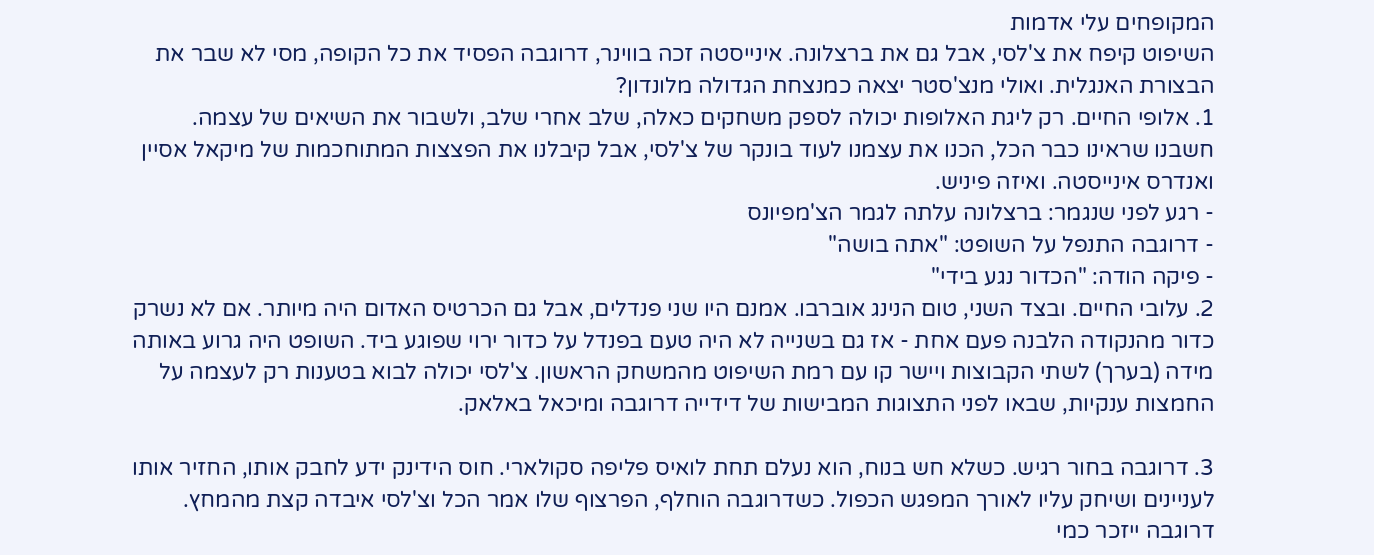המקופחים עלי אדמות
השיפוט קיפח את צ'לסי, אבל גם את ברצלונה. אינייסטה זכה בווינר, דרוגבה הפסיד את כל הקופה, מסי לא שבר את הבצורת האנגלית. ואולי מנצ'סטר יצאה כמנצחת הגדולה מלונדון?
1. אלופי החיים. רק ליגת האלופות יכולה לספק משחקים כאלה, שלב אחרי שלב, ולשבור את השיאים של עצמה. חשבנו שראינו כבר הכל, הכנו את עצמנו לעוד בונקר של צ'לסי, אבל קיבלנו את הפצצות המתוחכמות של מיקאל אסיין ואנדרס אינייסטה. ואיזה פיניש.
- רגע לפני שנגמר: ברצלונה עלתה לגמר הצ'מפיונס
- דרוגבה התנפל על השופט: "אתה בושה"
- פיקה הודה: "הכדור נגע בידי"
2. עלובי החיים. ובצד השני, טום הנינג אוברבו. אמנם היו שני פנדלים, אבל גם הכרטיס האדום היה מיותר. אם לא נשרק כדור מהנקודה הלבנה פעם אחת - אז גם בשנייה לא היה טעם בפנדל על כדור ירוי שפוגע ביד. השופט היה גרוע באותה מידה (בערך) לשתי הקבוצות ויישר קו עם רמת השיפוט מהמשחק הראשון. צ'לסי יכולה לבוא בטענות רק לעצמה על החמצות ענקיות, שבאו לפני התצוגות המבישות של דידייה דרוגבה ומיכאל באלאק.

3. דרוגבה בחור רגיש. כשלא חש בנוח, הוא נעלם תחת לואיס פליפה סקולארי. חוס הידינק ידע לחבק אותו, החזיר אותו לעניינים ושיחק עליו לאורך המפגש הכפול. כשדרוגבה הוחלף, הפרצוף שלו אמר הכל וצ'לסי איבדה קצת מהמחץ. דרוגבה ייזכר כמי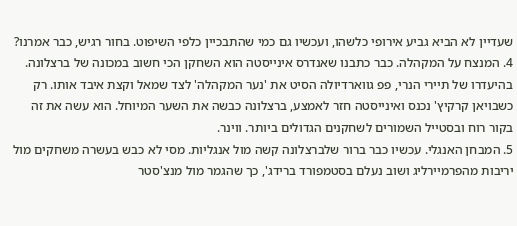שעדיין לא הביא גביע אירופי כלשהו, ועכשיו גם כמי שהתבכיין כלפי השיפוט. בחור רגיש, כבר אמרנו?
4. המנצח על המקהלה. כבר כתבנו שאנדרס אינייסטה הוא השחקן הכי חשוב במכונה של ברצלונה. בהיעדרו של תיירי הנרי, פפ גווארדיולה הסיט את 'נער המקהלה' לצד שמאל וקצת איבד אותו. רק כשבויאן קרקיץ' נכנס ואינייסטה חזר לאמצע, ברצלונה כבשה את השער המיוחל. הוא עשה את זה בקור רוח ובסטייל השמורים לשחקנים הגדולים ביותר. ווינר.
5. המבחן האנגלי. עכשיו כבר ברור שלברצלונה קשה מול אנגליות. מסי לא כבש בעשרה משחקים מול יריבות מהפרמיירליג ושוב נעלם בסטמפורד ברידג', כך שהגמר מול מנצ'סטר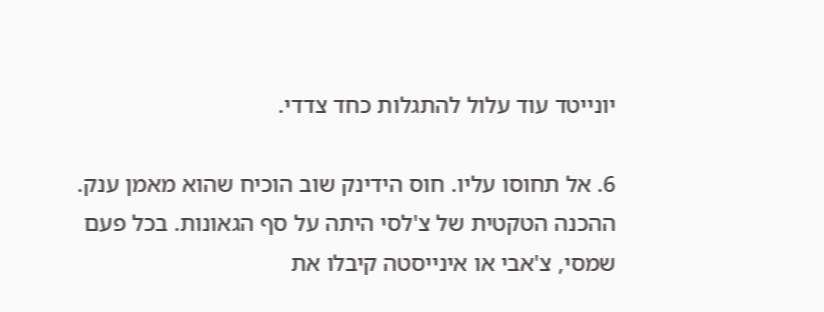יונייטד עוד עלול להתגלות כחד צדדי.

6. אל תחוסו עליו. חוס הידינק שוב הוכיח שהוא מאמן ענק. ההכנה הטקטית של צ'לסי היתה על סף הגאונות. בכל פעם שמסי, צ'אבי או אינייסטה קיבלו את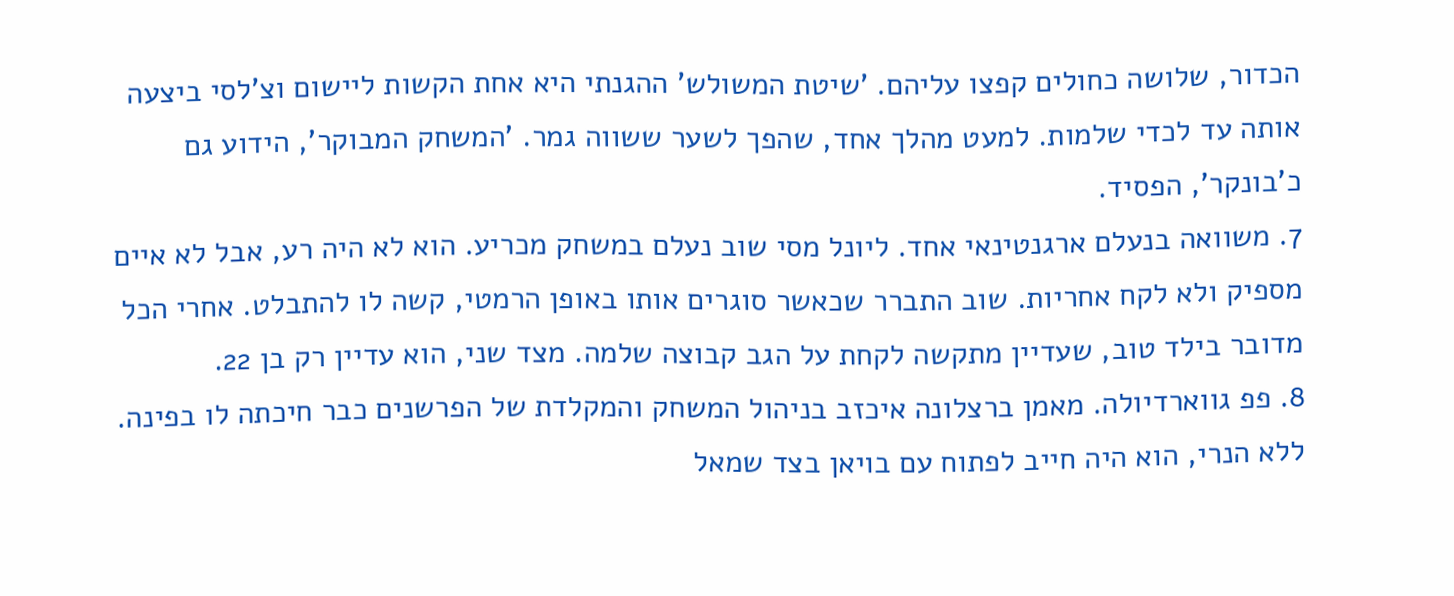הכדור, שלושה כחולים קפצו עליהם. 'שיטת המשולש' ההגנתי היא אחת הקשות ליישום וצ'לסי ביצעה אותה עד לכדי שלמות. למעט מהלך אחד, שהפך לשער ששווה גמר. 'המשחק המבוקר', הידוע גם כ'בונקר', הפסיד.
7. משוואה בנעלם ארגנטינאי אחד. ליונל מסי שוב נעלם במשחק מכריע. הוא לא היה רע, אבל לא איים מספיק ולא לקח אחריות. שוב התברר שכאשר סוגרים אותו באופן הרמטי, קשה לו להתבלט. אחרי הכל מדובר בילד טוב, שעדיין מתקשה לקחת על הגב קבוצה שלמה. מצד שני, הוא עדיין רק בן 22.
8. פפ גווארדיולה. מאמן ברצלונה איכזב בניהול המשחק והמקלדת של הפרשנים כבר חיכתה לו בפינה. ללא הנרי, הוא היה חייב לפתוח עם בויאן בצד שמאל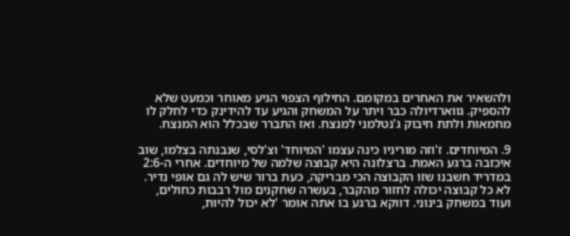ולהשאיר את האחרים במקומם. החילוף הצפוי הגיע מאוחר וכמעט שלא להספיק. גווארדיולה כבר ויתר על המשחק והגיע עד להידינק כדי לחלק לו מחמאות ולתת חיבוק ג'נטלמני למנצח. ואז התברר שבכלל הוא המנצח.

9. המיוחדים. ז'וזה מוריניו כינה עצמו 'המיוחד' וצ'לסי, שנבנתה בצלמו, שוב איכזבה ברגע האמת. ברצלונה היא קבוצה שלמה של מיוחדים. אחרי ה-2:6 במדריד חשבנו שזו הקבוצה הכי מבריקה, כעת ברור שיש לה גם אופי נדיר. לא כל קבוצה יכולה לחזור מהקבר, בעשרה שחקנים מול רבבות כחולים, ועוד במשחק בינוני. דווקא ברגע בו אתה אומר 'לא יכול להיות,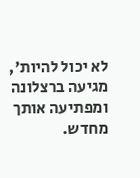לא יכול להיות', מגיעה ברצלונה ומפתיעה אותך מחדש.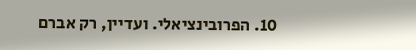10. הפרובינציאלי. ועדיין, רק אברם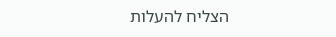הצליח להעלות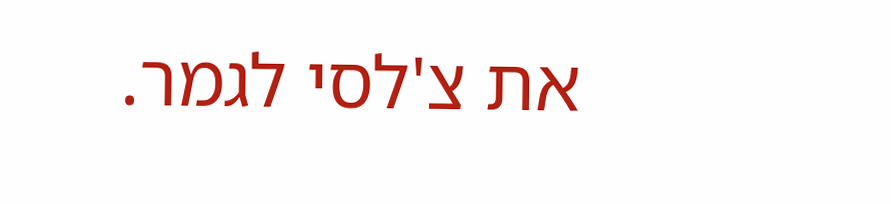את צ'לסי לגמר.